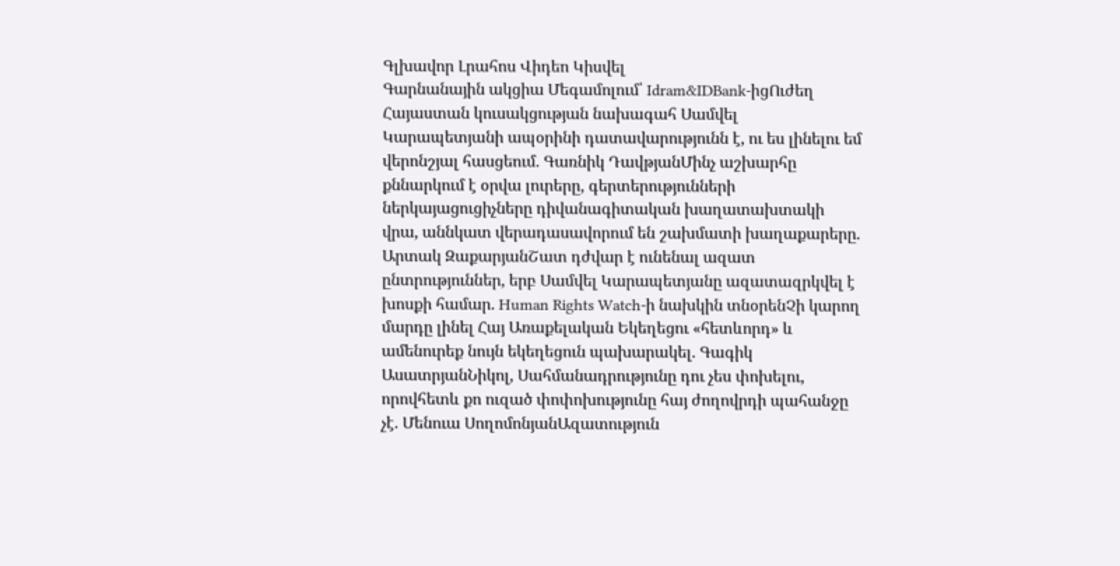Գլխավոր Լրահոս Վիդեո Կիսվել
Գարնանային ակցիա Մեգամոլում՝ Idram&IDBank-իցՈւժեղ Հայաստան կուսակցության նախագահ Սամվել Կարապետյանի ապօրինի դատավարությունն է, ու ես լինելու եմ վերոնշյալ հասցեում. Գառնիկ ԴավթյանՄինչ աշխարհը քննարկում է օրվա լուրերը, գերտերությունների ներկայացուցիչները դիվանագիտական խաղատախտակի վրա, աննկատ վերադասավորում են շախմատի խաղաքարերը. Արտակ ԶաքարյանՇատ դժվար է ունենալ ազատ ընտրություններ, երբ Սամվել Կարապետյանը ազատազրկվել է խոսքի համար. Human Rights Watch-ի նախկին տնօրենՉի կարող մարդը լինել Հայ Առաքելական Եկեղեցու «հետևորդ» և ամենուրեք նույն եկեղեցուն պախարակել. Գագիկ ԱսատրյանՆիկոլ, Սահմանադրությունը դու չես փոխելու, որովհետև քո ուզած փոփոխությունը հայ ժողովրդի պահանջը չէ. Մենուա ՍողոմոնյանԱզատություն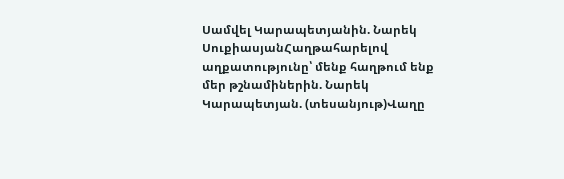Սամվել Կարապետյանին. Նարեկ ՍուքիասյանՀաղթահարելով աղքատությունը՝ մենք հաղթում ենք մեր թշնամիներին. Նարեկ Կարապետյան. (տեսանյութ)Վաղը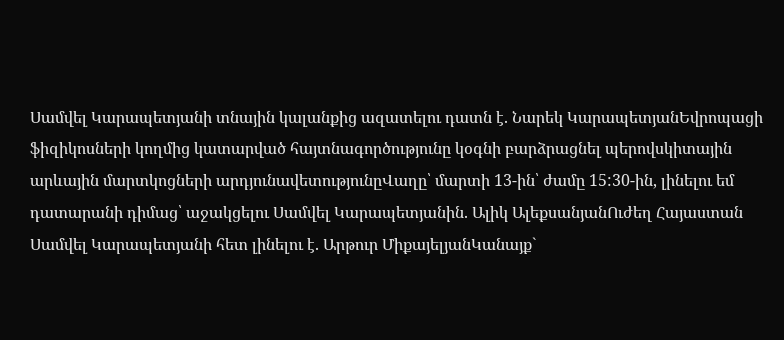Սամվել Կարապետյանի տնային կալանքից ազատելու դատն է. Նարեկ ԿարապետյանԵվրոպացի ֆիզիկոսների կողմից կատարված հայտնագործությունը կօգնի բարձրացնել պերովսկիտային արևային մարտկոցների արդյունավետությունըՎաղը՝ մարտի 13-ին՝ ժամը 15:30-ին, լինելու եմ դատարանի դիմաց՝ աջակցելու Սամվել Կարապետյանին. Ալիկ ԱլեքսանյանՈւժեղ Հայաստան Սամվել Կարապետյանի հետ լինելու է. Արթուր ՄիքայելյանԿանայք`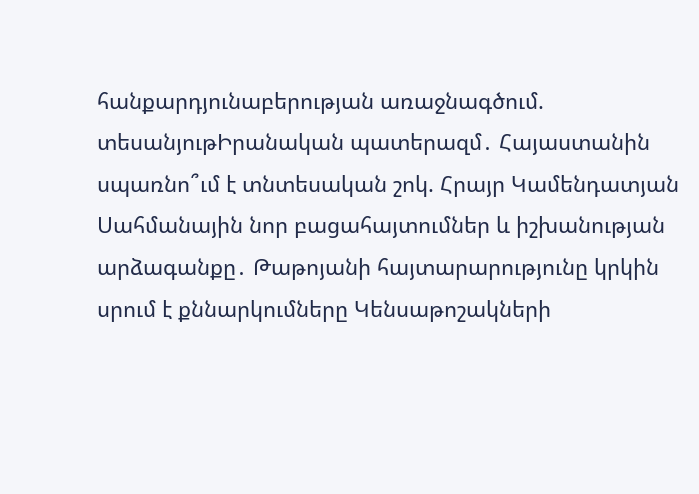հանքարդյունաբերության առաջնագծում. տեսանյութԻրանական պատերազմ․ Հայաստանին սպառնո՞ւմ է տնտեսական շոկ. Հրայր Կամենդատյան Սահմանային նոր բացահայտումներ և իշխանության արձագանքը․ Թաթոյանի հայտարարությունը կրկին սրում է քննարկումները Կենսաթոշակների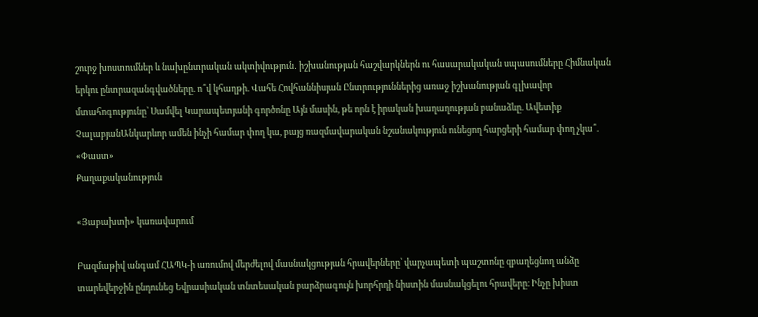շուրջ խոստումներ և նախընտրական ակտիվություն․ իշխանության հաշվարկներն ու հասարակական սպասումները Հիմնական երկու ընտրազանգվածները. ո՞վ կհաղթի. Վահե Հովհաննիսյան Ընտրություններից առաջ իշխանության գլխավոր մտահոգությունը՝ Սամվել Կարապետյանի գործոնը Այն մասին, թե որն է իրական խաղաղության բանաձևը. Ավետիք ՉալաբյանԱնկարևոր ամեն ինչի համար փող կա, բայց ռազմավարական նշանակություն ունեցող հարցերի համար փող չկա՞. «Փաստ»
Քաղաքականություն

«Յաբախտի» կառավարում

Բազմաթիվ անգամ ՀԱՊԿ-ի առումով մերժելով մասնակցության հրավերները՝ վարչապետի պաշտոնը զբաղեցնող անձը տարեվերջին ընդունեց Եվրասիական տնտեսական բարձրագույն խորհրդի նիստին մասնակցելու հրավերը։ Ինչը խիստ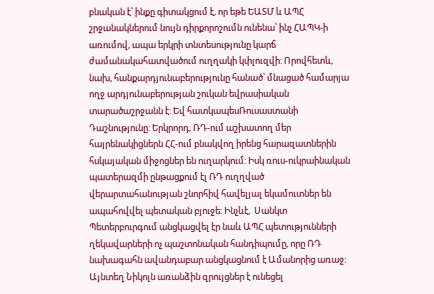բնական է՝ ինքը գիտակցում է, որ եթե ԵԱՏՄ և ԱՊՀ շրջանակներում նույն դիրքորոշումն ունենա՝ ինչ ՀԱՊԿ-ի առումով, ապա երկրի տնտեսությունը կարճ ժամանակահատվածում ուղղակի կփլուզվի: Որովհետև, նախ, հանքարդյունաբերությունը հանած՝ մնացած համարյա ողջ արդյունաբերության շուկան եվրասիական տարածաշրջանն է: Եվ հատկապեսՌուսաստանի Դաշնությունը: Երկրորդ, ՌԴ-ում աշխատող մեր հայրենակիցներն ՀՀ-ում բնակվող իրենց հարազատներին հսկայական միջոցներ են ուղարկում: Իսկ ռուս-ուկրաինական պատերազմի ընթացքում էլ ՌԴ ուղղված վերարտահանության շնորհիվ հավելյալ եկամուտներ են ապահովվել պետական բյուջե: Ինչևէ,  Սանկտ Պետերբուրգում անցկացվել էր նաև ԱՊՀ պետությունների ղեկավարների ոչ պաշտոնական հանդիպումը, որը ՌԴ նախագահն ավանդաբար անցկացնում է Ամանորից առաջ: Այնտեղ Նիկոլն առանձին զրույցներ է ունեցել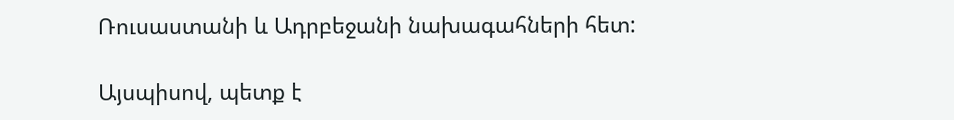Ռուսաստանի և Ադրբեջանի նախագահների հետ:

Այսպիսով, պետք է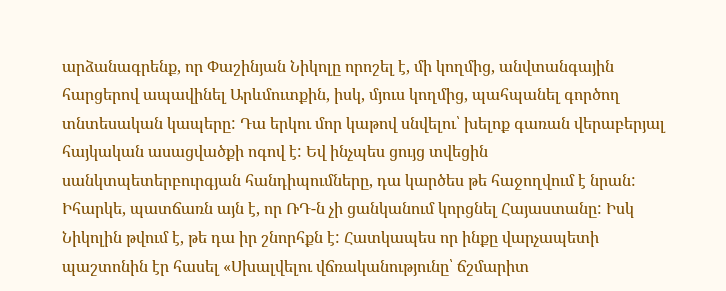արձանագրենք, որ Փաշինյան Նիկոլը որոշել է, մի կողմից, անվտանգային հարցերով ապավինել Արևմուտքին, իսկ, մյուս կողմից, պահպանել գործող տնտեսական կապերը: Դա երկու մոր կաթով սնվելու՝ խելոք գառան վերաբերյալ հայկական ասացվածքի ոգով է: Եվ ինչպես ցույց տվեցին սանկտպետերբուրգյան հանդիպումները, դա կարծես թե հաջողվում է նրան: Իհարկե, պատճառն այն է, որ ՌԴ-ն չի ցանկանում կորցնել Հայաստանը: Իսկ Նիկոլին թվում է, թե դա իր շնորհքն է: Հատկապես որ ինքը վարչապետի պաշտոնին էր հասել «Սխալվելու վճռականությունը՝ ճշմարիտ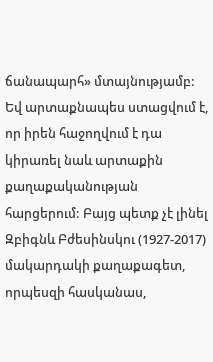ճանապարհ» մտայնությամբ: Եվ արտաքնապես ստացվում է, որ իրեն հաջողվում է դա կիրառել նաև արտաքին քաղաքականության հարցերում: Բայց պետք չէ լինել Զբիգնև Բժեսինսկու (1927-2017) մակարդակի քաղաքագետ, որպեսզի հասկանաս,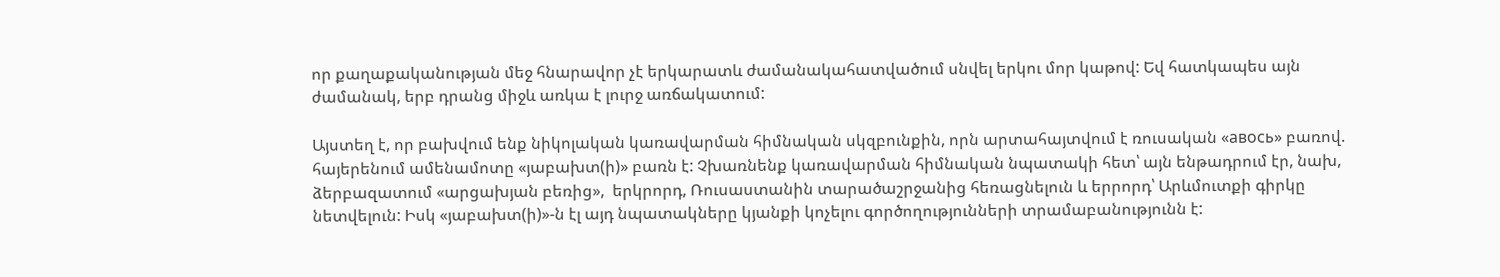որ քաղաքականության մեջ հնարավոր չէ երկարատև ժամանակահատվածում սնվել երկու մոր կաթով: Եվ հատկապես այն ժամանակ, երբ դրանց միջև առկա է լուրջ առճակատում:

Այստեղ է, որ բախվում ենք նիկոլական կառավարման հիմնական սկզբունքին, որն արտահայտվում է ռուսական «авось» բառով. հայերենում ամենամոտը «յաբախտ(ի)» բառն է: Չխառնենք կառավարման հիմնական նպատակի հետ՝ այն ենթադրում էր, նախ, ձերբազատում «արցախյան բեռից»,  երկրորդ, Ռուսաստանին տարածաշրջանից հեռացնելուն և երրորդ՝ Արևմուտքի գիրկը նետվելուն: Իսկ «յաբախտ(ի)»-ն էլ այդ նպատակները կյանքի կոչելու գործողությունների տրամաբանությունն է: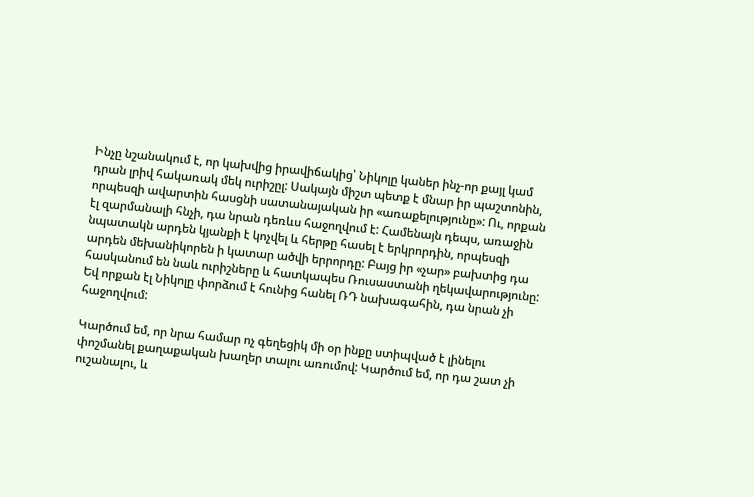Ինչը նշանակում է, որ կախվից իրավիճակից՝ Նիկոլը կաներ ինչ-որ քայլ կամ դրան լրիվ հակառակ մեկ ուրիշըլ: Սակայն միշտ պետք է մնար իր պաշտոնին, որպեսզի ավարտին հասցնի սատանայական իր «առաքելությունը»: Ու, որքան էլ զարմանալի հնչի, դա նրան դեռևս հաջողվում է: Համենայն դեպս, առաջին նպատակն արդեն կյանքի է կոչվել և հերթը հասել է երկրորդին, որպեսզի արդեն մեխանիկորեն ի կատար ածվի երրորդը: Բայց իր «չար» բախտից դա հասկանում են նաև ուրիշները և հատկապես Ռուսաստանի ղեկավարությունը: Եվ որքան էլ Նիկոլը փորձում է հունից հանել ՌԴ նախագահին, դա նրան չի հաջողվում:

Կարծում եմ, որ նրա համար ոչ գեղեցիկ մի օր ինքը ստիպված է լինելու փոշմանել քաղաքական խաղեր տալու առումով: Կարծում եմ, որ դա շատ չի ուշանալու, և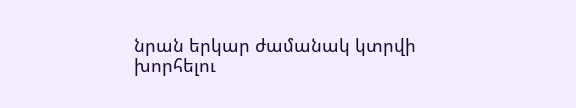նրան երկար ժամանակ կտրվի խորհելու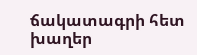ճակատագրի հետ խաղեր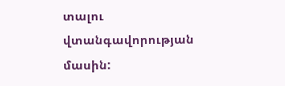տալու վտանգավորության մասին: